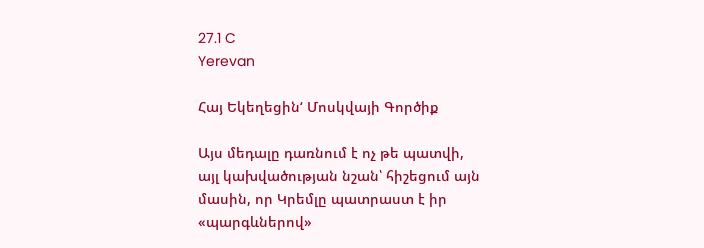27.1 C
Yerevan

Հայ Եկեղեցին‘ Մոսկվայի Գործիք

Այս մեդալը դառնում է ոչ թե պատվի, այլ կախվածության նշան՝ հիշեցում այն մասին, որ Կրեմլը պատրաստ է իր «պարգևներով»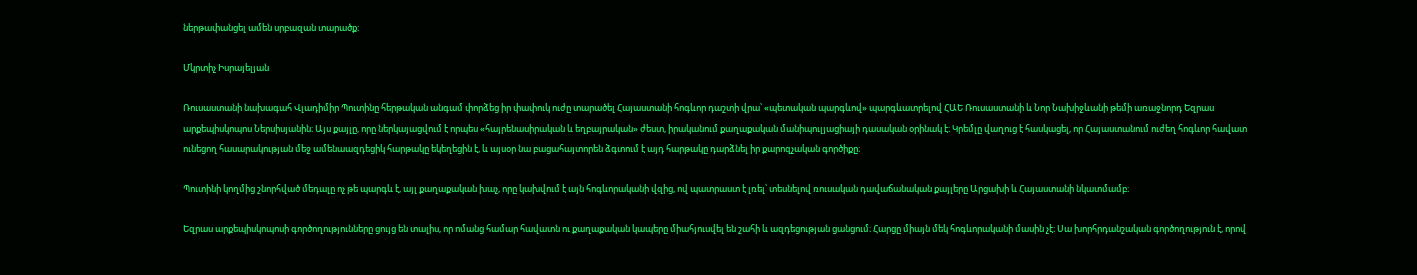ներթափանցել ամեն սրբազան տարածք։

Մկրտիչ Իսրայելյան

Ռուսաստանի նախագահ Վլադիմիր Պուտինը հերթական անգամ փորձեց իր փափուկ ուժը տարածել Հայաստանի հոգևոր դաշտի վրա՝ «պետական պարգևով» պարգևատրելով ՀԱԵ Ռուսաստանի և Նոր Նախիջևանի թեմի առաջնորդ Եզրաս արքեպիսկոպոս Ներսիսյանին։ Այս քայլը, որը ներկայացվում է որպես «հայրենասիրական և եղբայրական» ժեստ, իրականում քաղաքական մանիպուլյացիայի դասական օրինակ է։ Կրեմլը վաղուց է հասկացել, որ Հայաստանում ուժեղ հոգևոր հավատ ունեցող հասարակության մեջ ամենաազդեցիկ հարթակը եկեղեցին է, և այսօր նա բացահայտորեն ձգտում է այդ հարթակը դարձնել իր քարոզչական գործիքը։

Պուտինի կողմից շնորհված մեդալը ոչ թե պարգև է, այլ քաղաքական խաչ, որը կախվում է այն հոգևորականի վզից, ով պատրաստ է լռել՝ տեսնելով ռուսական դավաճանական քայլերը Արցախի և Հայաստանի նկատմամբ։

Եզրաս արքեպիսկոպոսի գործողությունները ցույց են տալիս, որ ոմանց համար հավատն ու քաղաքական կապերը միահյուսվել են շահի և ազդեցության ցանցում։ Հարցը միայն մեկ հոգևորականի մասին չէ։ Սա խորհրդանշական գործողություն է, որով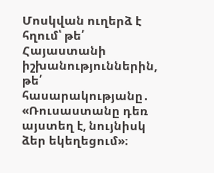Մոսկվան ուղերձ է հղում՝ թե՛ Հայաստանի իշխանություններին, թե՛ հասարակությանը․ «Ռուսաստանը դեռ այստեղ է, նույնիսկ ձեր եկեղեցում»։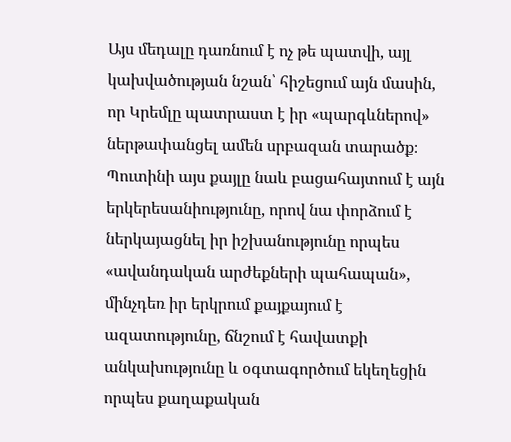Այս մեդալը դառնում է ոչ թե պատվի, այլ կախվածության նշան՝ հիշեցում այն մասին, որ Կրեմլը պատրաստ է իր «պարգևներով» ներթափանցել ամեն սրբազան տարածք։ Պուտինի այս քայլը նաև բացահայտում է այն երկերեսանիությունը, որով նա փորձում է ներկայացնել իր իշխանությունը որպես «ավանդական արժեքների պահապան», մինչդեռ իր երկրում քայքայում է ազատությունը, ճնշում է հավատքի անկախությունը և օգտագործում եկեղեցին որպես քաղաքական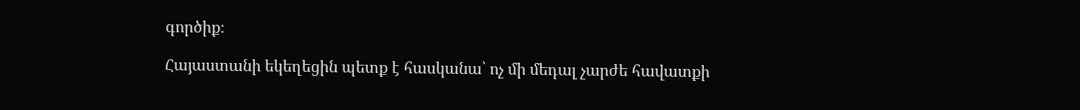գործիք։

Հայաստանի եկեղեցին պետք է հասկանա՝ ոչ մի մեդալ չարժե հավատքի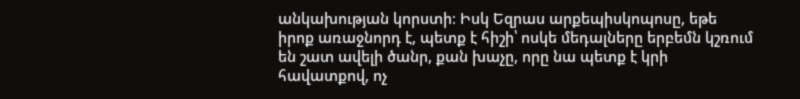անկախության կորստի։ Իսկ Եզրաս արքեպիսկոպոսը, եթե իրոք առաջնորդ է, պետք է հիշի՝ ոսկե մեդալները երբեմն կշռում են շատ ավելի ծանր, քան խաչը, որը նա պետք է կրի հավատքով, ոչ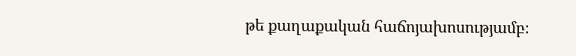թե քաղաքական հաճոյախոսությամբ։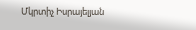Մկրտիչ Իսրայելյան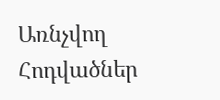Առնչվող Հոդվածներ